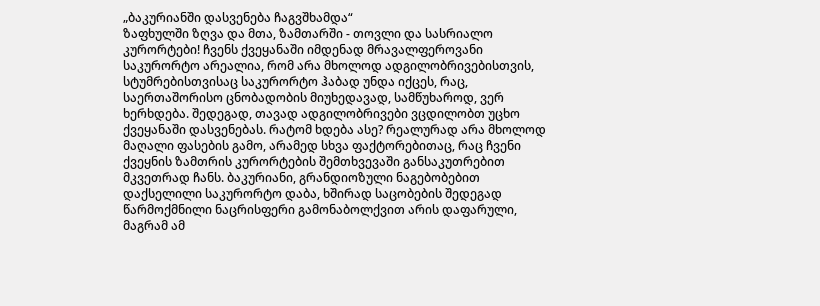„ბაკურიანში დასვენება ჩაგვშხამდა“
ზაფხულში ზღვა და მთა, ზამთარში - თოვლი და სასრიალო კურორტები! ჩვენს ქვეყანაში იმდენად მრავალფეროვანი საკურორტო არეალია, რომ არა მხოლოდ ადგილობრივებისთვის, სტუმრებისთვისაც საკურორტო ჰაბად უნდა იქცეს, რაც, საერთაშორისო ცნობადობის მიუხედავად, სამწუხაროდ, ვერ ხერხდება. შედეგად, თავად ადგილობრივები ვცდილობთ უცხო ქვეყანაში დასვენებას. რატომ ხდება ასე? რეალურად არა მხოლოდ მაღალი ფასების გამო, არამედ სხვა ფაქტორებითაც, რაც ჩვენი ქვეყნის ზამთრის კურორტების შემთხვევაში განსაკუთრებით მკვეთრად ჩანს. ბაკურიანი, გრანდიოზული ნაგებობებით დაქსელილი საკურორტო დაბა, ხშირად საცობების შედეგად წარმოქმნილი ნაცრისფერი გამონაბოლქვით არის დაფარული, მაგრამ ამ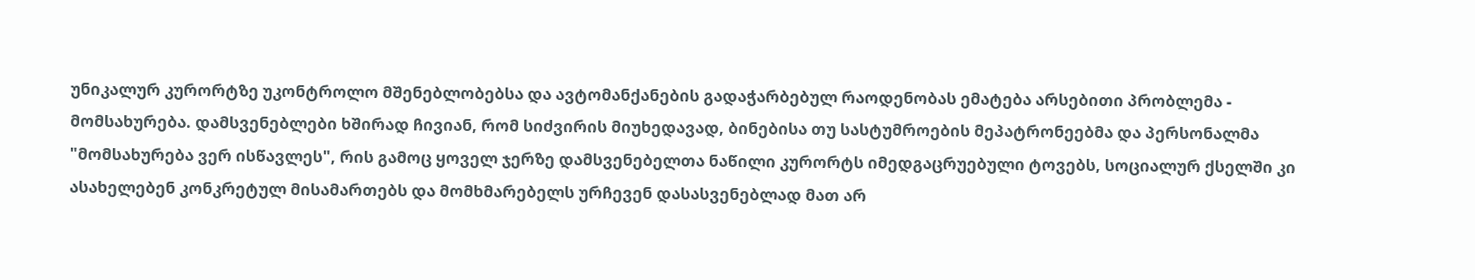უნიკალურ კურორტზე უკონტროლო მშენებლობებსა და ავტომანქანების გადაჭარბებულ რაოდენობას ემატება არსებითი პრობლემა - მომსახურება. დამსვენებლები ხშირად ჩივიან, რომ სიძვირის მიუხედავად, ბინებისა თუ სასტუმროების მეპატრონეებმა და პერსონალმა "მომსახურება ვერ ისწავლეს", რის გამოც ყოველ ჯერზე დამსვენებელთა ნაწილი კურორტს იმედგაცრუებული ტოვებს, სოციალურ ქსელში კი ასახელებენ კონკრეტულ მისამართებს და მომხმარებელს ურჩევენ დასასვენებლად მათ არ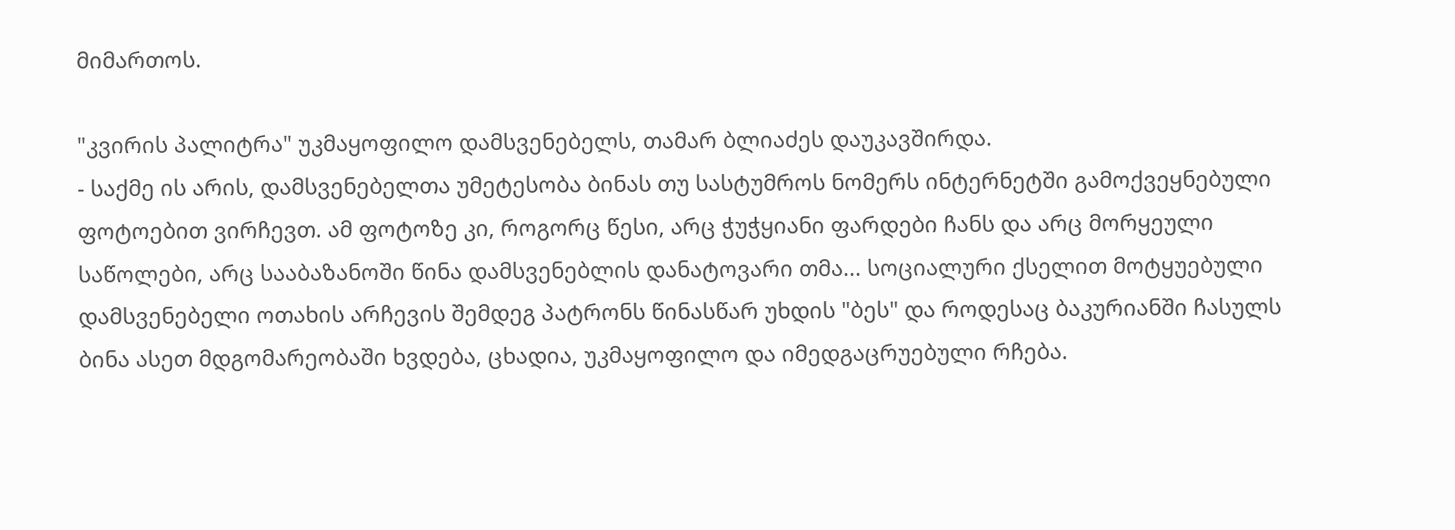მიმართოს.

"კვირის პალიტრა" უკმაყოფილო დამსვენებელს, თამარ ბლიაძეს დაუკავშირდა.
- საქმე ის არის, დამსვენებელთა უმეტესობა ბინას თუ სასტუმროს ნომერს ინტერნეტში გამოქვეყნებული ფოტოებით ვირჩევთ. ამ ფოტოზე კი, როგორც წესი, არც ჭუჭყიანი ფარდები ჩანს და არც მორყეული საწოლები, არც სააბაზანოში წინა დამსვენებლის დანატოვარი თმა... სოციალური ქსელით მოტყუებული დამსვენებელი ოთახის არჩევის შემდეგ პატრონს წინასწარ უხდის "ბეს" და როდესაც ბაკურიანში ჩასულს ბინა ასეთ მდგომარეობაში ხვდება, ცხადია, უკმაყოფილო და იმედგაცრუებული რჩება.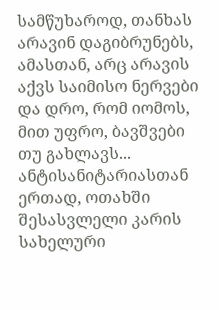სამწუხაროდ, თანხას არავინ დაგიბრუნებს, ამასთან, არც არავის აქვს საიმისო ნერვები და დრო, რომ იომოს, მით უფრო, ბავშვები თუ გახლავს... ანტისანიტარიასთან ერთად, ოთახში შესასვლელი კარის სახელური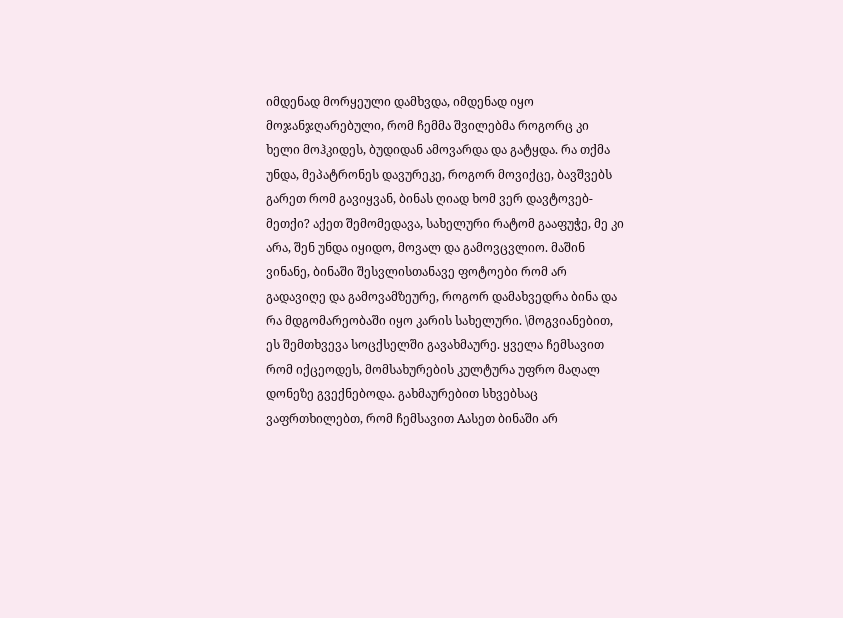იმდენად მორყეული დამხვდა, იმდენად იყო მოჯანჯღარებული, რომ ჩემმა შვილებმა როგორც კი ხელი მოჰკიდეს, ბუდიდან ამოვარდა და გატყდა. რა თქმა უნდა, მეპატრონეს დავურეკე, როგორ მოვიქცე, ბავშვებს გარეთ რომ გავიყვან, ბინას ღიად ხომ ვერ დავტოვებ-მეთქი? აქეთ შემომედავა, სახელური რატომ გააფუჭე, მე კი არა, შენ უნდა იყიდო, მოვალ და გამოვცვლიო. მაშინ ვინანე, ბინაში შესვლისთანავე ფოტოები რომ არ გადავიღე და გამოვამზეურე, როგორ დამახვედრა ბინა და რა მდგომარეობაში იყო კარის სახელური. \მოგვიანებით, ეს შემთხვევა სოცქსელში გავახმაურე. ყველა ჩემსავით რომ იქცეოდეს, მომსახურების კულტურა უფრო მაღალ დონეზე გვექნებოდა. გახმაურებით სხვებსაც ვაფრთხილებთ, რომ ჩემსავით Aასეთ ბინაში არ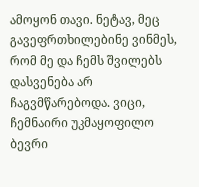ამოყონ თავი. ნეტავ, მეც გავეფრთხილებინე ვინმეს, რომ მე და ჩემს შვილებს დასვენება არ ჩაგვმწარებოდა. ვიცი, ჩემნაირი უკმაყოფილო ბევრი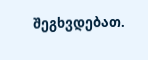შეგხვდებათ.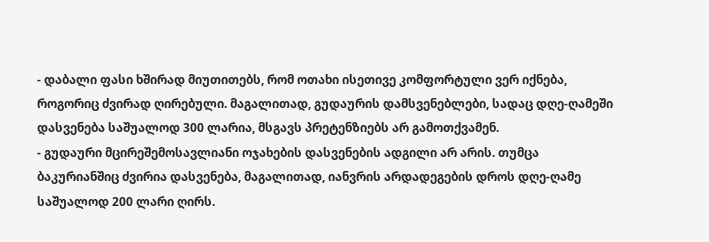- დაბალი ფასი ხშირად მიუთითებს, რომ ოთახი ისეთივე კომფორტული ვერ იქნება, როგორიც ძვირად ღირებული. მაგალითად, გუდაურის დამსვენებლები, სადაც დღე-ღამეში დასვენება საშუალოდ 300 ლარია, მსგავს პრეტენზიებს არ გამოთქვამენ.
- გუდაური მცირეშემოსავლიანი ოჯახების დასვენების ადგილი არ არის. თუმცა ბაკურიანშიც ძვირია დასვენება, მაგალითად, იანვრის არდადეგების დროს დღე-ღამე საშუალოდ 200 ლარი ღირს.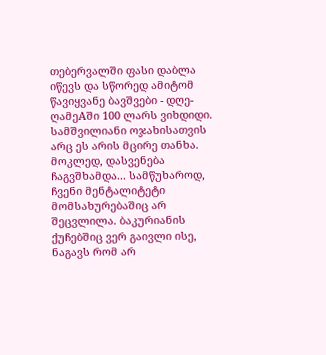თებერვალში ფასი დაბლა იწევს და სწორედ ამიტომ წავიყვანე ბავშვები - დღე-ღამეAში 100 ლარს ვიხდიდი. სამშვილიანი ოჯახისათვის არც ეს არის მცირე თანხა.
მოკლედ, დასვენება ჩაგვშხამდა... სამწუხაროდ, ჩვენი მენტალიტეტი მომსახურებაშიც არ შეცვლილა. ბაკურიანის ქუჩებშიც ვერ გაივლი ისე, ნაგავს რომ არ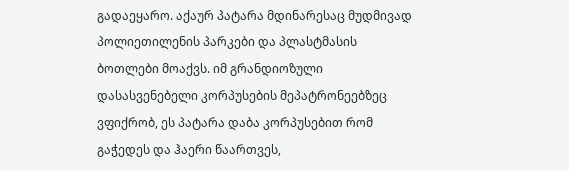გადაეყარო. აქაურ პატარა მდინარესაც მუდმივად პოლიეთილენის პარკები და პლასტმასის ბოთლები მოაქვს. იმ გრანდიოზული დასასვენებელი კორპუსების მეპატრონეებზეც ვფიქრობ, ეს პატარა დაბა კორპუსებით რომ გაჭედეს და ჰაერი წაართვეს,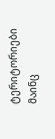ტერიტორიები მაინც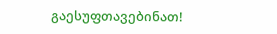გაესუფთავებინათ!